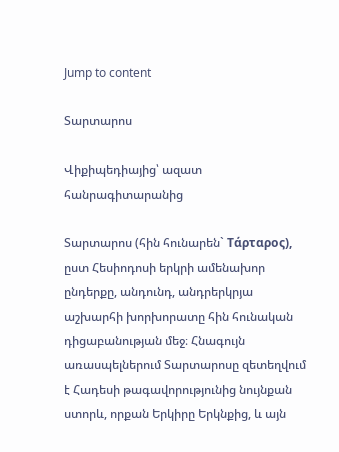Jump to content

Տարտարոս

Վիքիպեդիայից՝ ազատ հանրագիտարանից

Տարտարոս (հին հունարեն` Τάρταρος), ըստ Հեսիոդոսի երկրի ամենախոր ընդերքը, անդունդ, անդրերկրյա աշխարհի խորխորատը հին հունական դիցաբանության մեջ։ Հնագույն առասպելներում Տարտարոսը զետեղվում է Հադեսի թագավորությունից նույնքան ստորև, որքան Երկիրը Երկնքից, և այն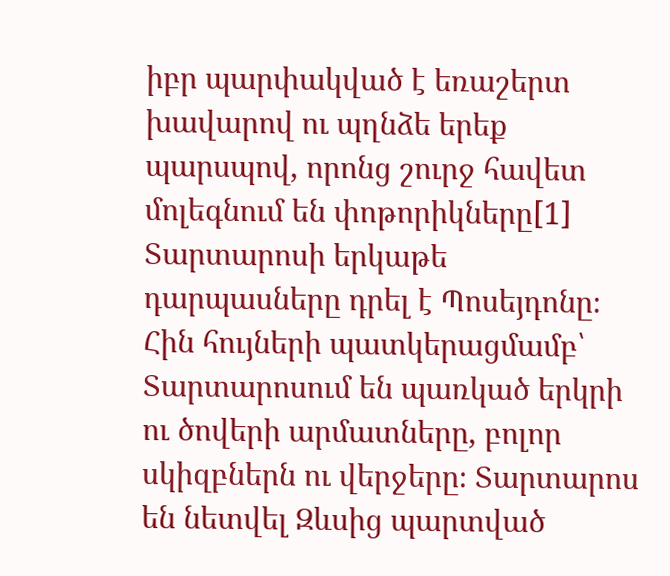իբր պարփակված է եռաշերտ խավարով ու պղնձե երեք պարսպով, որոնց շուրջ հավետ մոլեգնում են փոթորիկները[1] Տարտարոսի երկաթե դարպասները դրել է Պոսեյդոնը։ Հին հույների պատկերացմամբ՝ Տարտարոսում են պառկած երկրի ու ծովերի արմատները, բոլոր սկիզբներն ու վերջերը։ Տարտարոս են նետվել Զևսից պարտված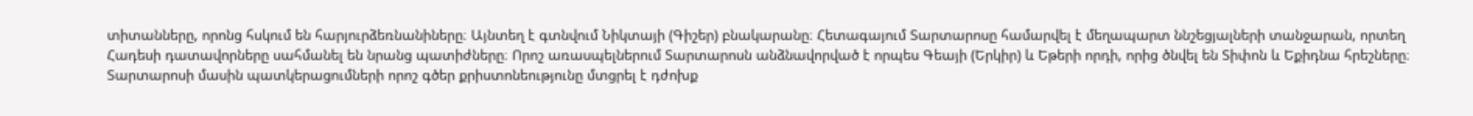տիտանները, որոնց հսկում են հարյուրձեռնանիները։ Այնտեղ է գտնվում Նիկտայի (Գիշեր) բնակարանը։ Հետագայում Տարտարոսը համարվել է մեղապարտ ննշեցյալների տանջարան, որտեղ Հադեսի դատավորները սահմանել են նրանց պատիժները։ Որոշ առասպելներում Տարտարոսն անձնավորված է որպես Գեայի (Երկիր) և Եթերի որդի, որից ծնվել են Տիփոն և Եքիդնա հրեշները։ Տարտարոսի մասին պատկերացումների որոշ գծեր քրիստոնեությունը մտցրել է դժոխք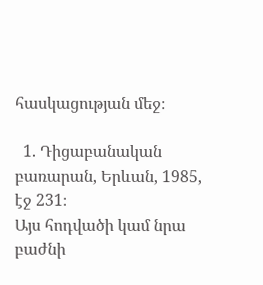հասկացության մեջ։

  1. Դիցաբանական բառարան, Երևան, 1985, էջ 231։
Այս հոդվածի կամ նրա բաժնի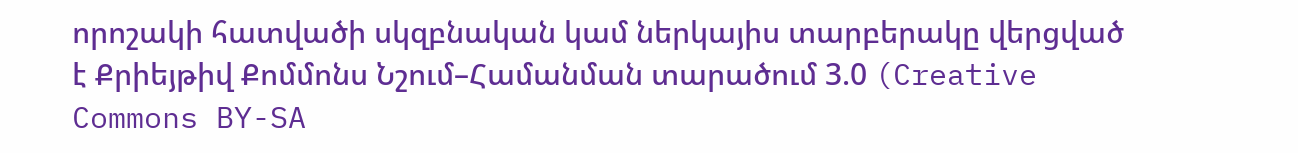որոշակի հատվածի սկզբնական կամ ներկայիս տարբերակը վերցված է Քրիեյթիվ Քոմմոնս Նշում–Համանման տարածում 3.0 (Creative Commons BY-SA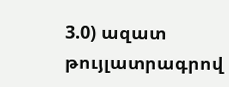3.0) ազատ թույլատրագրով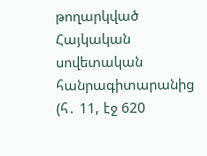թողարկված Հայկական սովետական հանրագիտարանից  (հ․ 11, էջ 620